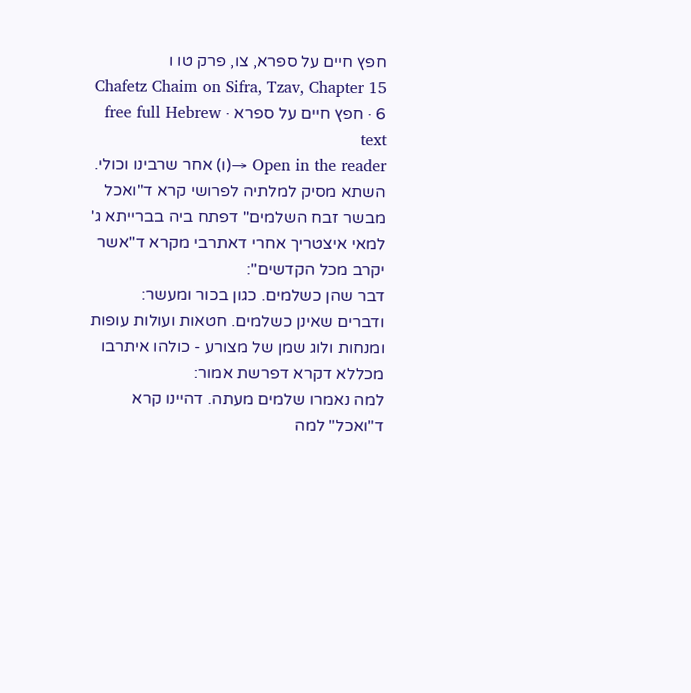חפץ חיים על ספרא, צו, פרק טו ו
Chafetz Chaim on Sifra, Tzav, Chapter 15 6 · חפץ חיים על ספרא · free full Hebrew text
Open in the reader →(ו) אחר שרבינו וכולי. השתא מסיק למלתיה לפרושי קרא ד"ואכל מבשר זבח השלמים" דפתח ביה בברייתא ג' למאי איצטריך אחרי דאתרבי מקרא ד"אשר יקרב מכל הקדשים":
דבר שהן כשלמים. כגון בכור ומעשר:
ודברים שאינן כשלמים. חטאות ועולות עופות ומנחות ולוג שמן של מצורע - כולהו איתרבו מכללא דקרא דפרשת אמור:
למה נאמרו שלמים מעתה. דהיינו קרא ד"ואכל" למה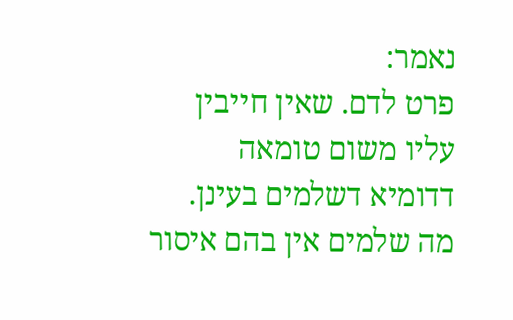נאמר:
פרט לדם. שאין חייבין עליו משום טומאה דדומיא דשלמים בעינן. מה שלמים אין בהם איסור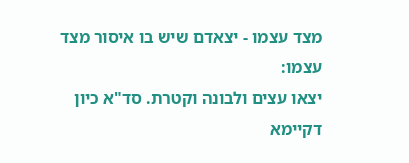מצד עצמו - יצאדם שיש בו איסור מצד עצמו:
יצאו עצים ולבונה וקטרת. סד"א כיון דקיימא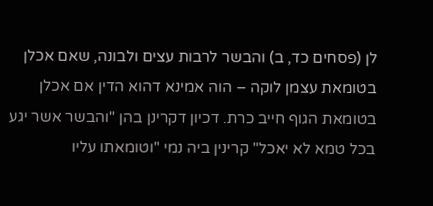לן (פסחים כד, ב) והבשר לרבות עצים ולבונה, שאם אכלן בטומאת עצמן לוקה – הוה אמינא דהוא הדין אם אכלן בטומאת הגוף חייב כרת. דכיון דקרינן בהן "והבשר אשר יגע בכל טמא לא יאכל" קרינין ביה נמי "וטומאתו עליו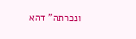ונכרתה" דהא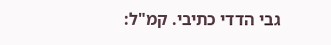גבי הדדי כתיבי. קמ"ל: